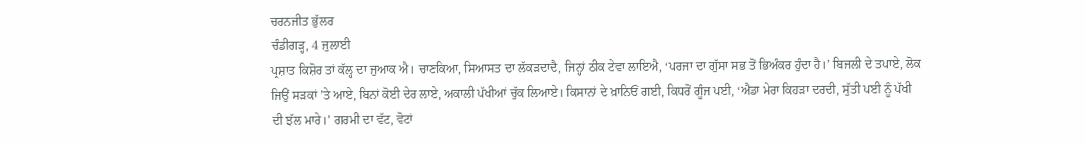ਚਰਨਜੀਤ ਭੁੱਲਰ
ਚੰਡੀਗੜ੍ਹ, 4 ਜੁਲਾਈ
ਪ੍ਰਸ਼ਾਤ ਕਿਸ਼ੋਰ ਤਾਂ ਕੱਲ੍ਹ ਦਾ ਜੁਆਕ ਐ। ਚਾਣਕਿਆ, ਸਿਆਸਤ ਦਾ ਲੱਕੜਦਾਦੈ, ਜਿਨ੍ਹਾਂ ਠੀਕ ਟੇਵਾ ਲਾਇਐ, ‘ਪਰਜਾ ਦਾ ਗੁੱਸਾ ਸਭ ਤੋਂ ਭਿਅੰਕਰ ਹੁੰਦਾ ਹੈ।’ ਬਿਜਲੀ ਦੇ ਤਪਾਏ, ਲੋਕ ਜਿਉਂ ਸੜਕਾਂ ’ਤੇ ਆਏ, ਬਿਨਾਂ ਕੋਈ ਦੇਰ ਲਾਏ, ਅਕਾਲੀ ਪੱਖੀਆਂ ਚੁੱਕ ਲਿਆਏ। ਕਿਸਾਨਾਂ ਦੇ ਖ਼ਾਨਿਓਂ ਗਈ, ਕਿਧਰੋਂ ਗੂੰਜ ਪਈ, ‘ਐਡਾ ਮੇਰਾ ਕਿਹੜਾ ਦਰਦੀ, ਸੁੱਤੀ ਪਈ ਨੂੰ ਪੱਖੀ ਦੀ ਝੱਲ ਮਾਰੇ।’ ਗਰਮੀ ਦਾ ਵੱਟ, ਵੋਟਾਂ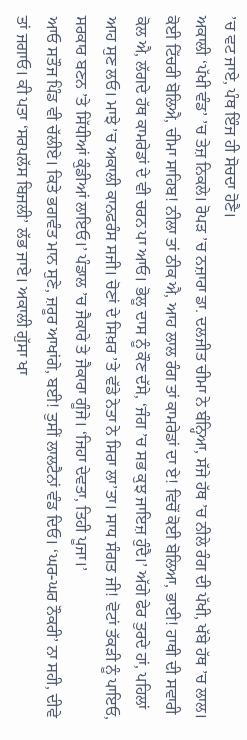’ਚ ਵਟ ਜਾਏ, ਪੰਥ ਇੰਜ ਹੀ ਸੋਚਦਾ ਹੋਣੈ।
ਅਕਾਲੀ ‘ਪੱਖੀ ਵੰਡ’ ’ਚ ਤੇਜ਼ ਨਿਕਲੇ। ਰੋਪੜ ’ਚ ਨਜ਼ਾਰਾ ਡਾ. ਦਲਜੀਤ ਚੀਮਾ ਨੇ ਬੰਨ੍ਹਿਆ, ਸੱਜੇ ਹੱਥ ’ਚ ਨੀਲੇ ਰੰਗ ਦੀ ਪੱਖੀ, ਖੱਬੇ ਹੱਥ ’ਚ ਲਾਲ। ਕੋਈ ਟਿੱਚਰੀ ਬੋਲਿਐ, ਚੀਮਾ ਸਾਹਿਬ! ਨੀਲਾ ਤਾਂ ਠੀਕ ਐ, ਆਹ ਲਾਲ ਰੰਗ ਤਾਂ ਕਾਮਰੇਡਾਂ ਦਾ ਏ! ਵਿਚੋਂ ਕੋਈ ਬੋਲਿਆ, ਭਾਈ! ਹਾਥੀ ਦੀ ਸਵਾਰੀ ਕੋਲ ਐ, ਲੱਗਦੇ ਹੱਥ ਕਾਮਰੇਡਾਂ ਦੇ ਵੀ ਚਰਨ ਪਾ ਆਓ। ਭੋਲੂ ਦਾਸ ਨੂੰ ਕੌਣ ਦੱਸੇ, ‘ਜੰਗ ’ਚ ਸਭ ਕੁਝ ਜਾਇਜ਼ ਹੁੰਦੈ।’ ਅੱਗੇ ਫੇਰ ਤੁਰਦੇ ਹਾਂ, ਪਹਿਲਾਂ ਆਹ ਸੁਣ ਲਓ। ਮਾਝੇ ’ਚ ਅਕਾਲੀ ਕਾਨਫਰੰਸ ਸਜੀ। ਚੋਣਾਂ ਦੇ ਸਿਖ਼ਰ ’ਤੇ ਵੱਡੇ ਨੇਤਾ ਨੇ ਸਿਰਾ ਲਾ’ਤਾ। ਸਾਧ ਸੰਗਤ ਜੀ! ਵੋਟਾਂ ਤੱਕੜੀ ਨੂੰ ਪਾਇਓ, ਸਰਕਾਰ ਬਣਨ ’ਤੇ ਸਿੱਧੀਆਂ ਕੁੰਡੀਆਂ ਲਾਇਓ।’ ਪੰਡਾਲ ’ਚ ਜੈਕਾਰੇ ਤੇ ਜੈਕਾਰਾ ਗੂੰਜੇ। ‘ਜਿਹਾ ਦੇਵਤਾ, ਤਿਹੀ ਪੂਜਾ।’
ਆਓ ਸਤੌਜ ਪਿੰਡ ਵੀ ਚੱਲੀਏ। ਕਿਤੇ ਭਗਵੰਤ ਮਾਨ ਸੁਣੇ, ਜ਼ਰੂਰ ਆਖਾਂਗੇ, ਬਈ! ਤੁਸੀਂ ਲਾਲਟੈਨਾਂ ਵੰਡ ਦਿਓ। ‘ਘਰ-ਘਰ ਨੌਕਰੀ’ ਨਾ ਸਹੀ, ਦੀਵੇ ਤਾਂ ਜਗਾਓ। ਕੀ ਪਤਾ ‘ਸਰਪਲੱਸ ਬਿਜਲੀ’ ਲੱਭ ਜਾਏ। ਅਕਾਲੀ ਗੁੱਸਾ ਖਾ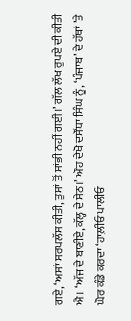ਗਏ, ‘ਅਸਾਂ ਸਰਪਲੱਸ ਕੀਤੀ, ਤੁਸਾਂ ਤੋਂ ਸਾਂਭੀ ਨਹੀਂ ਗਈ।’ ਗੱਲ ਲੱਖ ਰੁਪਏ ਦੀ ਕੀਤੀ ਐ। ‘ਅੱਜ ਦੇ ਬਾਣੀਏ, ਕੱਲ੍ਹ ਦੇ ਸੇਠ।’ ਔਹ ਦੇਖੋ ਦਸੌਂਧਾ ਸਿੰਘ ਨੂੰ, ‘ਪੰਜਾਬ’ ਦੇ ਹੱਥਾਂ ’ਤੇ ਘੋਰ ਕੰਡੇ ਕਰਦਾ ‘ਹਾਲ਼ੀਓ ਪਾਲੀਓ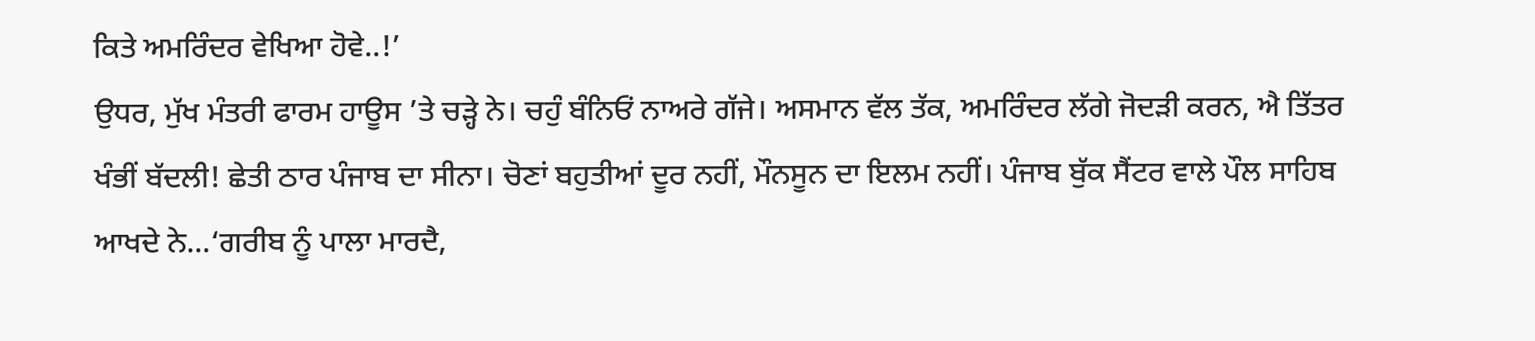ਕਿਤੇ ਅਮਰਿੰਦਰ ਵੇਖਿਆ ਹੋਵੇ..!’
ਉਧਰ, ਮੁੱਖ ਮੰਤਰੀ ਫਾਰਮ ਹਾਊਸ ’ਤੇ ਚੜ੍ਹੇ ਨੇ। ਚਹੁੰ ਬੰਨਿਓਂ ਨਾਅਰੇ ਗੱਜੇ। ਅਸਮਾਨ ਵੱਲ ਤੱਕ, ਅਮਰਿੰਦਰ ਲੱਗੇ ਜੋਦੜੀ ਕਰਨ, ਐ ਤਿੱਤਰ ਖੰਭੀਂ ਬੱਦਲੀ! ਛੇਤੀ ਠਾਰ ਪੰਜਾਬ ਦਾ ਸੀਨਾ। ਚੋਣਾਂ ਬਹੁਤੀਆਂ ਦੂਰ ਨਹੀਂ, ਮੌਨਸੂਨ ਦਾ ਇਲਮ ਨਹੀਂ। ਪੰਜਾਬ ਬੁੱਕ ਸੈਂਟਰ ਵਾਲੇ ਪੌਲ ਸਾਹਿਬ ਆਖਦੇ ਨੇ…‘ਗਰੀਬ ਨੂੰ ਪਾਲਾ ਮਾਰਦੈ,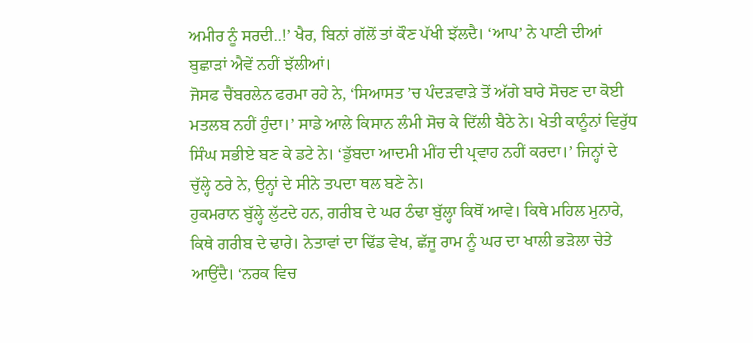ਅਮੀਰ ਨੂੰ ਸਰਦੀ..!’ ਖੈਰ, ਬਿਨਾਂ ਗੱਲੋਂ ਤਾਂ ਕੌਣ ਪੱਖੀ ਝੱਲਦੈ। ‘ਆਪ’ ਨੇ ਪਾਣੀ ਦੀਆਂ ਬੁਛਾੜਾਂ ਐਵੇਂ ਨਹੀਂ ਝੱਲੀਆਂ।
ਜੋਸਫ ਚੈਂਬਰਲੇਨ ਫਰਮਾ ਰਹੇ ਨੇ, ‘ਸਿਆਸਤ ’ਚ ਪੰਦੜਵਾੜੇ ਤੋਂ ਅੱਗੇ ਬਾਰੇ ਸੋਚਣ ਦਾ ਕੋਈ ਮਤਲਬ ਨਹੀਂ ਹੁੰਦਾ।’ ਸਾਡੇ ਆਲੇ ਕਿਸਾਨ ਲੰਮੀ ਸੋਚ ਕੇ ਦਿੱਲੀ ਬੈਠੇ ਨੇ। ਖੇਤੀ ਕਾਨੂੰਨਾਂ ਵਿਰੁੱਧ ਸਿੰਘ ਸਭੀਏ ਬਣ ਕੇ ਡਟੇ ਨੇ। ‘ਡੁੱਬਦਾ ਆਦਮੀ ਮੀਂਹ ਦੀ ਪ੍ਰਵਾਹ ਨਹੀਂ ਕਰਦਾ।’ ਜਿਨ੍ਹਾਂ ਦੇ ਚੁੱਲ੍ਹੇ ਠਰੇ ਨੇ, ਉਨ੍ਹਾਂ ਦੇ ਸੀਨੇ ਤਪਦਾ ਥਲ ਬਣੇ ਨੇ।
ਹੁਕਮਰਾਨ ਬੁੱਲ੍ਹੇ ਲੁੱਟਦੇ ਹਨ, ਗਰੀਬ ਦੇ ਘਰ ਠੰਢਾ ਬੁੱਲ੍ਹਾ ਕਿਥੋਂ ਆਵੇ। ਕਿਥੇ ਮਹਿਲ ਮੁਨਾਰੇ, ਕਿਥੇ ਗਰੀਬ ਦੇ ਢਾਰੇ। ਨੇਤਾਵਾਂ ਦਾ ਢਿੱਡ ਵੇਖ, ਛੱਜੂ ਰਾਮ ਨੂੰ ਘਰ ਦਾ ਖਾਲੀ ਭੜੋਲਾ ਚੇਤੇ ਆਉਂਦੈ। ‘ਨਰਕ ਵਿਚ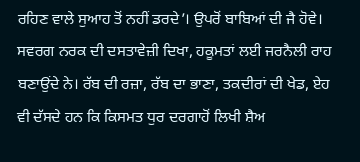ਰਹਿਣ ਵਾਲੇ ਸੁਆਹ ਤੋਂ ਨਹੀਂ ਡਰਦੇ’। ਉਪਰੋਂ ਬਾਬਿਆਂ ਦੀ ਜੈ ਹੋਵੇ। ਸਵਰਗ ਨਰਕ ਦੀ ਦਸਤਾਵੇਜ਼ੀ ਦਿਖਾ, ਹਕੂਮਤਾਂ ਲਈ ਜਰਨੈਲੀ ਰਾਹ ਬਣਾਉਂਦੇ ਨੇ। ਰੱਬ ਦੀ ਰਜ਼ਾ, ਰੱਬ ਦਾ ਭਾਣਾ, ਤਕਦੀਰਾਂ ਦੀ ਖੇਡ, ਏਹ ਵੀ ਦੱਸਦੇ ਹਨ ਕਿ ਕਿਸਮਤ ਧੁਰ ਦਰਗਾਹੋਂ ਲਿਖੀ ਸ਼ੈਅ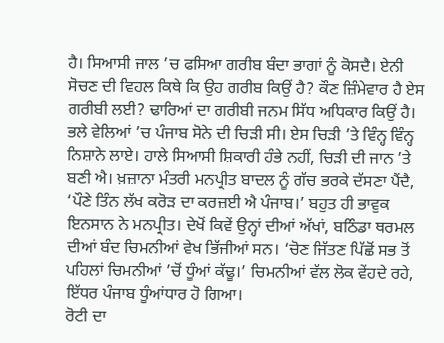ਹੈ। ਸਿਆਸੀ ਜਾਲ ’ਚ ਫਸਿਆ ਗਰੀਬ ਬੰਦਾ ਭਾਗਾਂ ਨੂੰ ਕੋਸਦੈ। ਏਨੀ ਸੋਚਣ ਦੀ ਵਿਹਲ ਕਿਥੇ ਕਿ ਉਹ ਗਰੀਬ ਕਿਉਂ ਹੈ? ਕੌਣ ਜ਼ਿੰਮੇਵਾਰ ਹੈ ਏਸ ਗਰੀਬੀ ਲਈ? ਢਾਰਿਆਂ ਦਾ ਗਰੀਬੀ ਜਨਮ ਸਿੱਧ ਅਧਿਕਾਰ ਕਿਉਂ ਹੈ।
ਭਲੇ ਵੇਲਿਆਂ ’ਚ ਪੰਜਾਬ ਸੋਨੇ ਦੀ ਚਿੜੀ ਸੀ। ਏਸ ਚਿੜੀ ’ਤੇ ਵਿੰਨ੍ਹ ਵਿੰਨ੍ਹ ਨਿਸ਼ਾਨੇ ਲਾਏ। ਹਾਲੇ ਸਿਆਸੀ ਸ਼ਿਕਾਰੀ ਹੰਭੇ ਨਹੀਂ, ਚਿੜੀ ਦੀ ਜਾਨ ’ਤੇ ਬਣੀ ਐ। ਖ਼ਜ਼ਾਨਾ ਮੰਤਰੀ ਮਨਪ੍ਰੀਤ ਬਾਦਲ ਨੂੰ ਗੱਚ ਭਰਕੇ ਦੱਸਣਾ ਪੈਂਦੈ, ‘ਪੌਣੇ ਤਿੰਨ ਲੱਖ ਕਰੋੜ ਦਾ ਕਰਜ਼ਈ ਐ ਪੰਜਾਬ।’ ਬਹੁਤ ਹੀ ਭਾਵੁਕ ਇਨਸਾਨ ਨੇ ਮਨਪ੍ਰੀਤ। ਦੇਖੋਂ ਕਿਵੇਂ ਉਨ੍ਹਾਂ ਦੀਆਂ ਅੱਖਾਂ, ਬਠਿੰਡਾ ਥਰਮਲ ਦੀਆਂ ਬੰਦ ਚਿਮਨੀਆਂ ਵੇਖ ਭਿੱਜੀਆਂ ਸਨ। ‘ਚੋਣ ਜਿੱਤਣ ਪਿੱਛੋਂ ਸਭ ਤੋਂ ਪਹਿਲਾਂ ਚਿਮਨੀਆਂ ’ਚੋਂ ਧੂੰਆਂ ਕੱਢੂ।’ ਚਿਮਨੀਆਂ ਵੱਲ ਲੋਕ ਵੇਂਹਦੇ ਰਹੇ, ਇੱਧਰ ਪੰਜਾਬ ਧੂੰਆਂਧਾਰ ਹੋ ਗਿਆ।
ਰੋਟੀ ਦਾ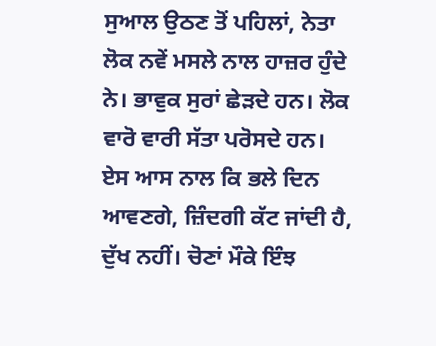ਸੁਆਲ ਉਠਣ ਤੋਂ ਪਹਿਲਾਂ, ਨੇਤਾ ਲੋਕ ਨਵੇਂ ਮਸਲੇ ਨਾਲ ਹਾਜ਼ਰ ਹੁੰਦੇ ਨੇ। ਭਾਵੁਕ ਸੁਰਾਂ ਛੇੜਦੇ ਹਨ। ਲੋਕ ਵਾਰੋ ਵਾਰੀ ਸੱਤਾ ਪਰੋਸਦੇ ਹਨ। ਏਸ ਆਸ ਨਾਲ ਕਿ ਭਲੇ ਦਿਨ ਆਵਣਗੇ, ਜ਼ਿੰਦਗੀ ਕੱਟ ਜਾਂਦੀ ਹੈ, ਦੁੱਖ ਨਹੀਂ। ਚੋਣਾਂ ਮੌਕੇ ਇੰਝ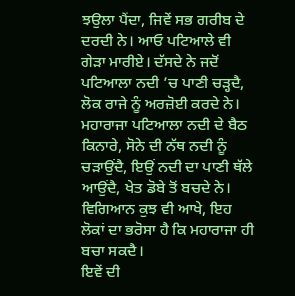ਝਉਲਾ ਪੈਂਦਾ, ਜਿਵੇਂ ਸਭ ਗਰੀਬ ਦੇ ਦਰਦੀ ਨੇ। ਆਓ ਪਟਿਆਲੇ ਵੀ ਗੇੜਾ ਮਾਰੀਏ। ਦੱਸਦੇ ਨੇ ਜਦੋਂ ਪਟਿਆਲਾ ਨਦੀ ’ਚ ਪਾਣੀ ਚੜ੍ਹਦੈ, ਲੋਕ ਰਾਜੇ ਨੂੰ ਅਰਜ਼ੋਈ ਕਰਦੇ ਨੇ। ਮਹਾਰਾਜਾ ਪਟਿਆਲਾ ਨਦੀ ਦੇ ਬੈਠ ਕਿਨਾਰੇ, ਸੋਨੇ ਦੀ ਨੱਥ ਨਦੀ ਨੂੰ ਚੜਾਉਂਦੈ, ਇਉਂ ਨਦੀ ਦਾ ਪਾਣੀ ਥੱਲੇ ਆਉਂਦੈ, ਖੇਤ ਡੋਬੇ ਤੋਂ ਬਚਦੇ ਨੇ। ਵਿਗਿਆਨ ਕੁਝ ਵੀ ਆਖੇ, ਇਹ ਲੋਕਾਂ ਦਾ ਭਰੋਸਾ ਹੈ ਕਿ ਮਹਾਰਾਜਾ ਹੀ ਬਚਾ ਸਕਦੈ।
ਇਵੇਂ ਦੀ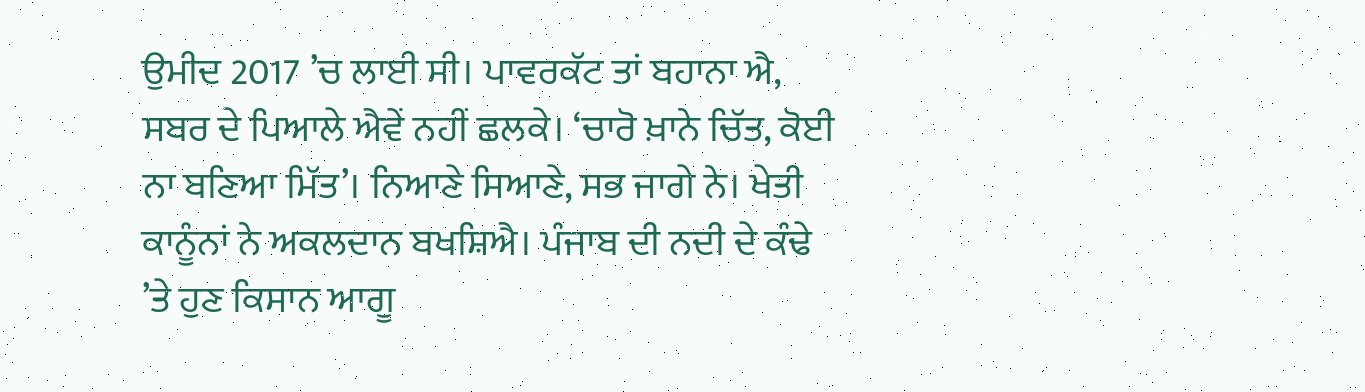ਉਮੀਦ 2017 ’ਚ ਲਾਈ ਸੀ। ਪਾਵਰਕੱਟ ਤਾਂ ਬਹਾਨਾ ਐ, ਸਬਰ ਦੇ ਪਿਆਲੇ ਐਵੇਂ ਨਹੀਂ ਛਲਕੇ। ‘ਚਾਰੋ ਖ਼ਾਨੇ ਚਿੱਤ, ਕੋਈ ਨਾ ਬਣਿਆ ਮਿੱਤ’। ਨਿਆਣੇ ਸਿਆਣੇ, ਸਭ ਜਾਗੇ ਨੇ। ਖੇਤੀ ਕਾਨੂੰਨਾਂ ਨੇ ਅਕਲਦਾਨ ਬਖਸ਼ਿਐ। ਪੰਜਾਬ ਦੀ ਨਦੀ ਦੇ ਕੰਢੇ ’ਤੇ ਹੁਣ ਕਿਸਾਨ ਆਗੂ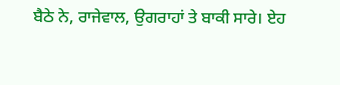ਬੈਠੇ ਨੇ, ਰਾਜੇਵਾਲ, ਉਗਰਾਹਾਂ ਤੇ ਬਾਕੀ ਸਾਰੇ। ਏਹ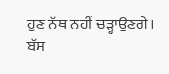ਹੁਣ ਨੱਥ ਨਹੀਂ ਚੜ੍ਹਾਉਣਗੇ। ਬੱਸ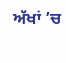ਅੱਖਾਂ ’ਚ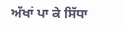ਅੱਖਾਂ ਪਾ ਕੇ ਸਿੱਧਾ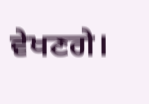ਵੇਖਣਗੇ।